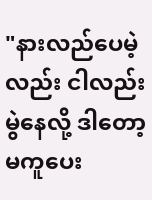"နားလည်ပေမဲ့လည်း ငါလည်းမွဲနေလို့ ဒါတော့မကူပေး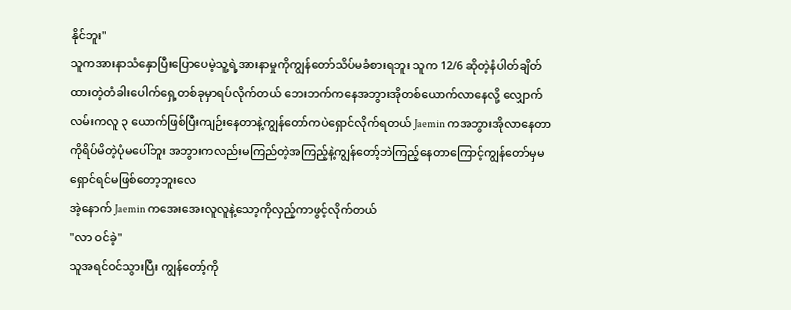နိုင်ဘူး"
သူကအားနာသံနှောပြီးပြောပေမဲ့သူ့ရဲ့အားနာမှုကိုကျွန်တော်သိပ်မခံစားရဘူး သူက 12/6 ဆိုတဲ့နံပါတ်ချိတ်ထားတဲ့တံခါးပေါက်ရှေ့တစ်ခုမှာရပ်လိုက်တယ် ဘေးဘက်ကနေအဘွားအိုတစ်ယောက်လာနေလို့ လျှောက်လမ်းကလူ ၃ ယောက်ဖြစ်ပြီးကျဉ်းနေတာနဲ့ကျွန်တော်ကပဲရှောင်လိုက်ရတယ် Jaemin ကအဘွားအိုလာနေတာကိုရိပ်မိတဲ့ပုံမပေါ်ဘူး အဘွားကလည်းမကြည်တဲ့အကြည့်နဲ့ကျွန်တော့်ဘဲကြည့်နေတာကြောင့်ကျွန်တော်မှမရှောင်ရင်မဖြစ်တော့ဘူးလေ
အဲ့နောက် Jaemin ကအေးအေးလူလူနဲ့သော့ကိုလှည့်ကာဖွင့်လိုက်တယ်
"လာ ဝင်ခဲ့"
သူအရင်ဝင်သွားပြီး ကျွန်တော့်ကို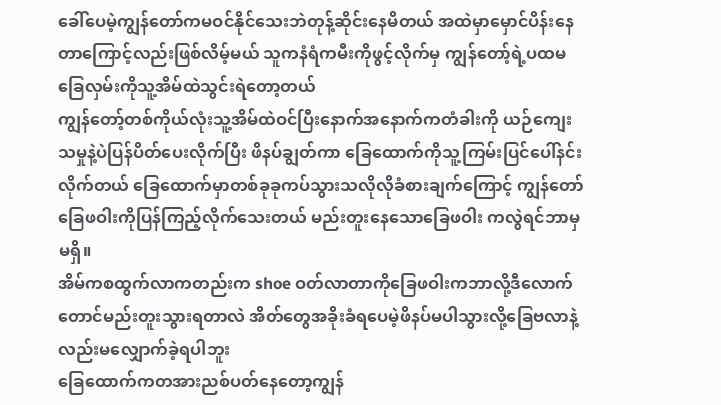ခေါ်ပေမဲ့ကျွန်တော်ကမဝင်နိုင်သေးဘဲတုန့်ဆိုင်းနေမိတယ် အထဲမှာမှောင်ပိန်းနေတာကြောင့်လည်းဖြစ်လိမ့်မယ် သူကနံရံကမီးကိုဖွင့်လိုက်မှ ကျွန်တော့်ရဲ့ပထမခြေလှမ်းကိုသူ့အိမ်ထဲသွင်းရဲတော့တယ်
ကျွန်တော့်တစ်ကိုယ်လုံးသူ့အိမ်ထဲဝင်ပြီးနောက်အနောက်ကတံခါးကို ယဉ်ကျေးသမှုနဲ့ပဲပြန်ပိတ်ပေးလိုက်ပြီး ဖိနပ်ချွတ်ကာ ခြေထောက်ကိုသူ့ကြမ်းပြင်ပေါ်နင်းလိုက်တယ် ခြေထောက်မှာတစ်ခုခုကပ်သွားသလိုလိုခံစားချက်ကြောင့် ကျွန်တော်ခြေဖဝါးကိုပြန်ကြည့်လိုက်သေးတယ် မည်းတူးနေသောခြေဖဝါး ကလွဲရင်ဘာမှမရှိ။
အိမ်ကစထွက်လာကတည်းက shoe ဝတ်လာတာကိုခြေဖဝါးကဘာလို့ဒီလောက်တောင်မည်းတူးသွားရတာလဲ အိတ်တွေအခိုးခံရပေမဲ့ဖိနပ်မပါသွားလို့ခြေဗလာနဲ့လည်းမလျှောက်ခဲ့ရပါဘူး
ခြေထောက်ကတအားညစ်ပတ်နေတော့ကျွန်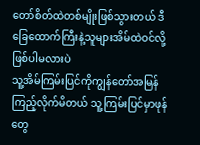တော်စိတ်ထဲတစ်မျိုးဖြစ်သွားတယ် ဒီခြေထောက်ကြီးနဲ့သူများအိမ်ထဲဝင်လို့ဖြစ်ပါမလားပဲ
သူ့အိမ်ကြမ်းပြင်ကိုကျွန်တော်အမြန်ကြည့်လိုက်မိတယ် သူ့ကြမ်းပြင်မှာဖုန်တွေ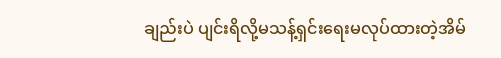ချည်းပဲ ပျင်းရိလို့မသန့်ရှင်းရေးမလုပ်ထားတဲ့အိမ်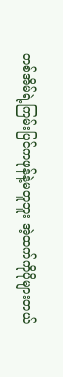တစ်အိမ်ရဲ့ကြမ်းပြင်ကဖုန်နဲ့မတူဘူး အဲ့ထက်ကိုပိုများတယ်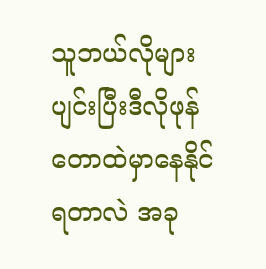သူဘယ်လိုများပျင်းပြီးဒီလိုဖုန်တောထဲမှာနေနိုင်ရတာလဲ အခု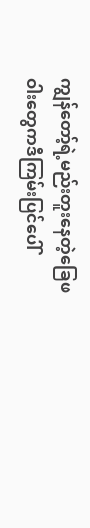ကျွန်တော့်ရဲ့မည်းတူးနေတဲ့ခြေဖဝါးတွေကဒီကြမ်းပြင်ပေါ်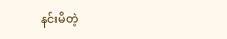နင်းမိတဲ့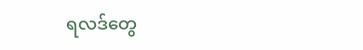ရလဒ်တွေ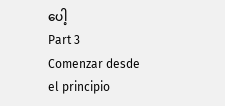ပေါ့
Part 3
Comenzar desde el principio